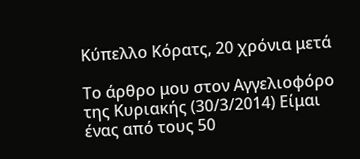Κύπελλο Κόρατς, 20 χρόνια μετά

Το άρθρο μου στον Αγγελιοφόρο της Κυριακής (30/3/2014) Είμαι ένας από τους 50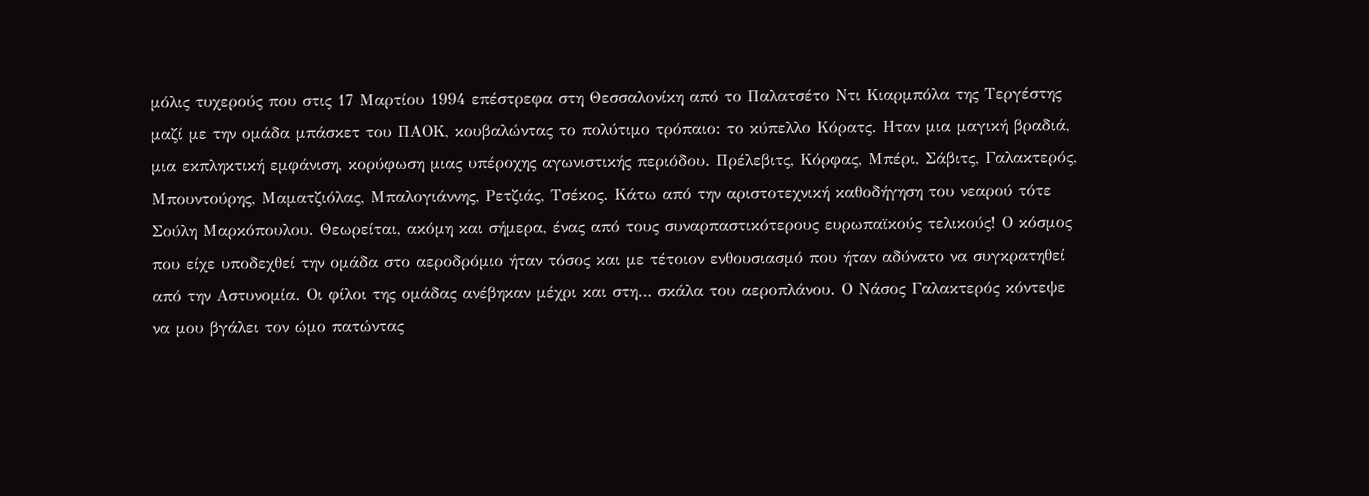μόλις τυχερούς που στις 17 Μαρτίου 1994 επέστρεφα στη Θεσσαλονίκη από το Παλατσέτο Ντι Κιαρμπόλα της Τεργέστης μαζί με την ομάδα μπάσκετ του ΠΑΟΚ, κουβαλώντας το πολύτιμο τρόπαιο: το κύπελλο Κόρατς. Ηταν μια μαγική βραδιά, μια εκπληκτική εμφάνιση, κορύφωση μιας υπέροχης αγωνιστικής περιόδου. Πρέλεβιτς, Κόρφας, Μπέρι, Σάβιτς, Γαλακτερός, Μπουντούρης, Μαματζιόλας, Μπαλογιάννης, Ρετζιάς, Τσέκος. Κάτω από την αριστοτεχνική καθοδήγηση του νεαρού τότε Σούλη Μαρκόπουλου. Θεωρείται, ακόμη και σήμερα, ένας από τους συναρπαστικότερους ευρωπαϊκούς τελικούς! Ο κόσμος που είχε υποδεχθεί την ομάδα στο αεροδρόμιο ήταν τόσος και με τέτοιον ενθουσιασμό που ήταν αδύνατο να συγκρατηθεί από την Αστυνομία. Οι φίλοι της ομάδας ανέβηκαν μέχρι και στη… σκάλα του αεροπλάνου. Ο Νάσος Γαλακτερός κόντεψε να μου βγάλει τον ώμο πατώντας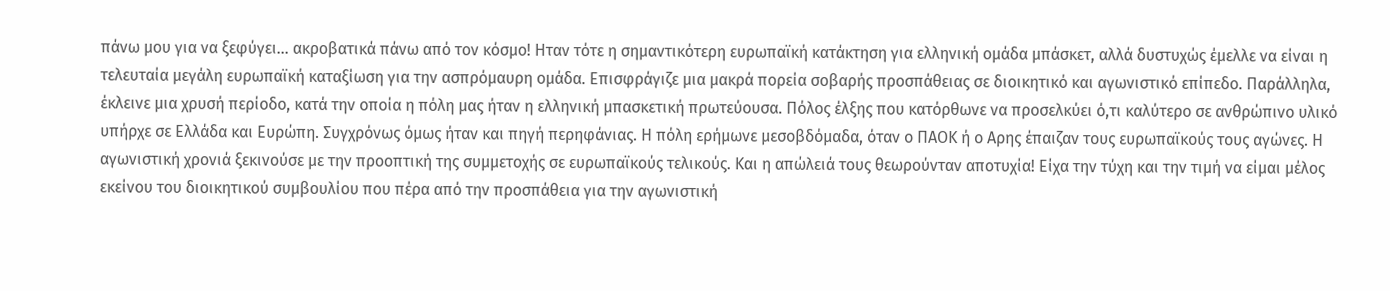πάνω μου για να ξεφύγει... ακροβατικά πάνω από τον κόσμο! Ηταν τότε η σημαντικότερη ευρωπαϊκή κατάκτηση για ελληνική ομάδα μπάσκετ, αλλά δυστυχώς έμελλε να είναι η τελευταία μεγάλη ευρωπαϊκή καταξίωση για την ασπρόμαυρη ομάδα. Επισφράγιζε μια μακρά πορεία σοβαρής προσπάθειας σε διοικητικό και αγωνιστικό επίπεδο. Παράλληλα, έκλεινε μια χρυσή περίοδο, κατά την οποία η πόλη μας ήταν η ελληνική μπασκετική πρωτεύουσα. Πόλος έλξης που κατόρθωνε να προσελκύει ό,τι καλύτερο σε ανθρώπινο υλικό υπήρχε σε Ελλάδα και Ευρώπη. Συγχρόνως όμως ήταν και πηγή περηφάνιας. Η πόλη ερήμωνε μεσοβδόμαδα, όταν ο ΠΑΟΚ ή ο Αρης έπαιζαν τους ευρωπαϊκούς τους αγώνες. Η αγωνιστική χρονιά ξεκινούσε με την προοπτική της συμμετοχής σε ευρωπαϊκούς τελικούς. Και η απώλειά τους θεωρούνταν αποτυχία! Είχα την τύχη και την τιμή να είμαι μέλος εκείνου του διοικητικού συμβουλίου που πέρα από την προσπάθεια για την αγωνιστική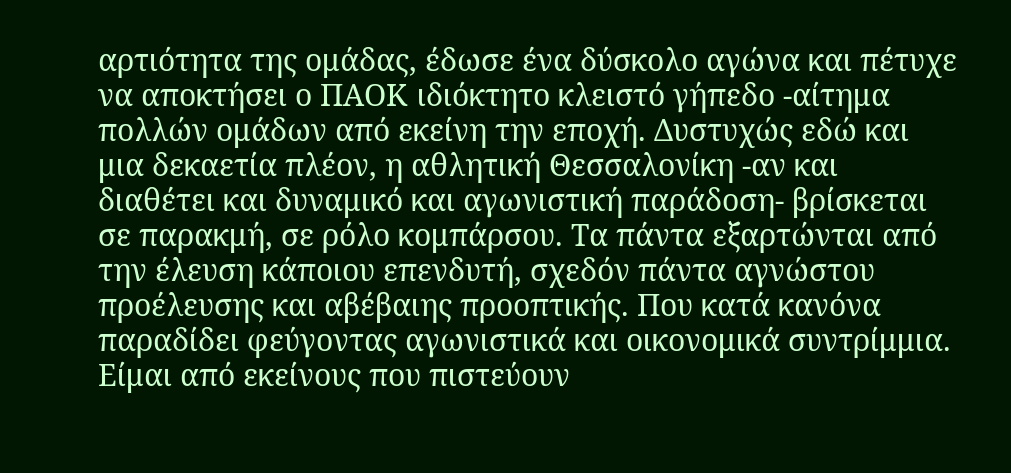αρτιότητα της ομάδας, έδωσε ένα δύσκολο αγώνα και πέτυχε να αποκτήσει ο ΠΑΟΚ ιδιόκτητο κλειστό γήπεδο -αίτημα πολλών ομάδων από εκείνη την εποχή. Δυστυχώς εδώ και μια δεκαετία πλέον, η αθλητική Θεσσαλονίκη -αν και διαθέτει και δυναμικό και αγωνιστική παράδοση- βρίσκεται σε παρακμή, σε ρόλο κομπάρσου. Τα πάντα εξαρτώνται από την έλευση κάποιου επενδυτή, σχεδόν πάντα αγνώστου προέλευσης και αβέβαιης προοπτικής. Που κατά κανόνα παραδίδει φεύγοντας αγωνιστικά και οικονομικά συντρίμμια. Είμαι από εκείνους που πιστεύουν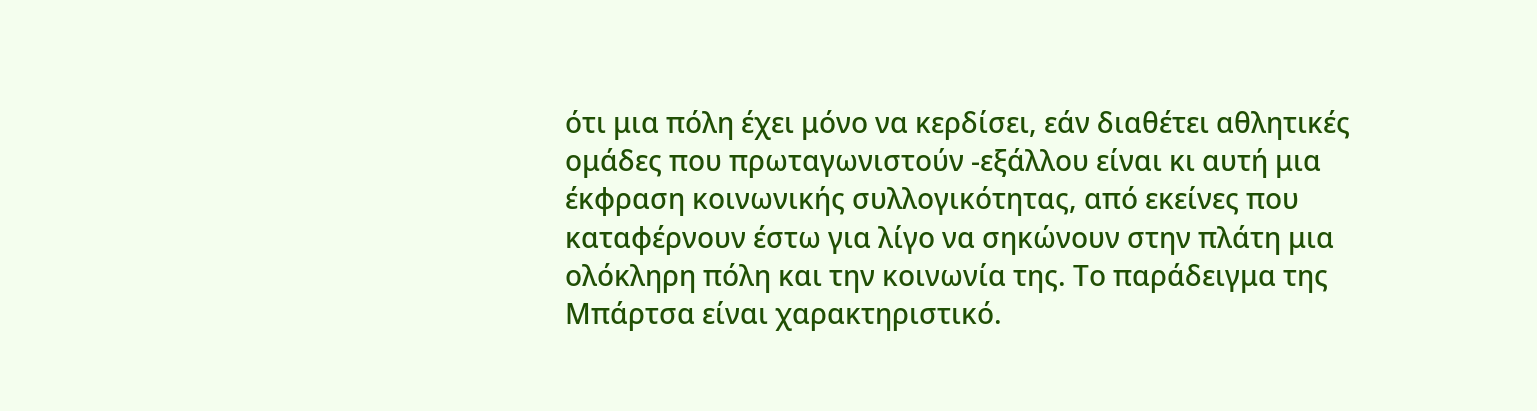ότι μια πόλη έχει μόνο να κερδίσει, εάν διαθέτει αθλητικές ομάδες που πρωταγωνιστούν -εξάλλου είναι κι αυτή μια έκφραση κοινωνικής συλλογικότητας, από εκείνες που καταφέρνουν έστω για λίγο να σηκώνουν στην πλάτη μια ολόκληρη πόλη και την κοινωνία της. Το παράδειγμα της Μπάρτσα είναι χαρακτηριστικό.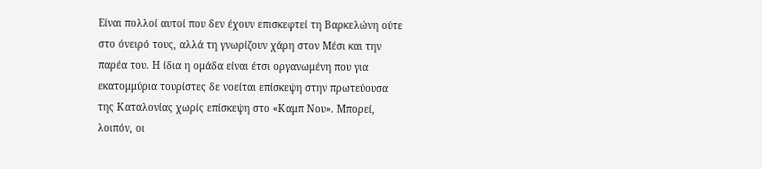Είναι πολλοί αυτοί που δεν έχουν επισκεφτεί τη Βαρκελώνη ούτε στο όνειρό τους, αλλά τη γνωρίζουν χάρη στον Μέσι και την παρέα του. Η ίδια η ομάδα είναι έτσι οργανωμένη που για εκατομμύρια τουρίστες δε νοείται επίσκεψη στην πρωτεύουσα της Καταλονίας χωρίς επίσκεψη στο «Καμπ Νου». Μπορεί, λοιπόν, οι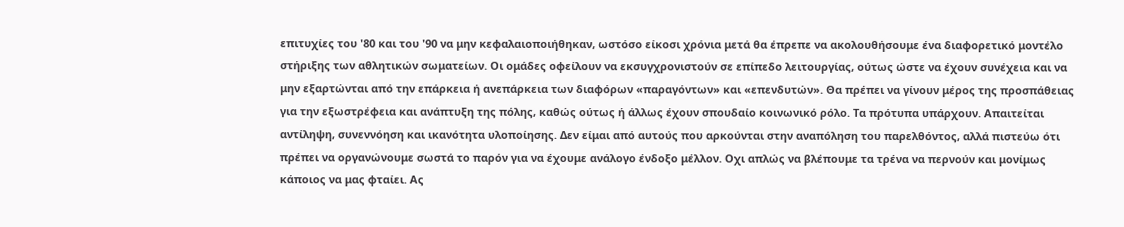επιτυχίες του '80 και του '90 να μην κεφαλαιοποιήθηκαν, ωστόσο είκοσι χρόνια μετά θα έπρεπε να ακολουθήσουμε ένα διαφορετικό μοντέλο στήριξης των αθλητικών σωματείων. Οι ομάδες οφείλουν να εκσυγχρονιστούν σε επίπεδο λειτουργίας, ούτως ώστε να έχουν συνέχεια και να μην εξαρτώνται από την επάρκεια ή ανεπάρκεια των διαφόρων «παραγόντων» και «επενδυτών». Θα πρέπει να γίνουν μέρος της προσπάθειας για την εξωστρέφεια και ανάπτυξη της πόλης, καθώς ούτως ή άλλως έχουν σπουδαίο κοινωνικό ρόλο. Τα πρότυπα υπάρχουν. Απαιτείται αντίληψη, συνεννόηση και ικανότητα υλοποίησης. Δεν είμαι από αυτούς που αρκούνται στην αναπόληση του παρελθόντος, αλλά πιστεύω ότι πρέπει να οργανώνουμε σωστά το παρόν για να έχουμε ανάλογο ένδοξο μέλλον. Οχι απλώς να βλέπουμε τα τρένα να περνούν και μονίμως κάποιος να μας φταίει. Ας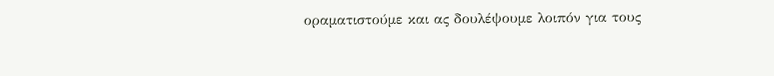οραματιστούμε και ας δουλέψουμε λοιπόν για τους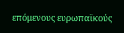επόμενους ευρωπαϊκούς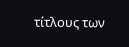τίτλους των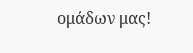ομάδων μας!